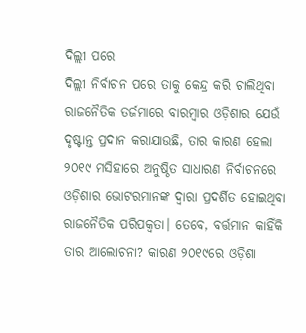ଦିଲ୍ଲୀ ପରେ
ଦିଲ୍ଲୀ ନିର୍ବାଚନ ପରେ ତାକୁ କେନ୍ଦ୍ର କରି ଚାଲିଥିବା ରାଜନୈତିକ ତର୍ଜମାରେ ବାରମ୍ବାର ଓଡ଼ିଶାର ଯେଉଁ ଦୃଷ୍ଟାନ୍ତ ପ୍ରଦାନ କରାଯାଉଛି, ତାର କାରଣ ହେଲା ୨୦୧୯ ମସିହାରେ ଅନୁଷ୍ଠିତ ସାଧାରଣ ନିର୍ବାଚନରେ ଓଡ଼ିଶାର ଭୋଟରମାନଙ୍କ ଦ୍ବାରା ପ୍ରଦର୍ଶିତ ହୋଇଥିବା ରାଜନୈତିକ ପରିପକ୍ବତା। ତେବେ, ବର୍ତ୍ତମାନ କାହିଁକି ତାର ଆଲୋଚନା? କାରଣ ୨୦୧୯ରେ ଓଡ଼ିଶା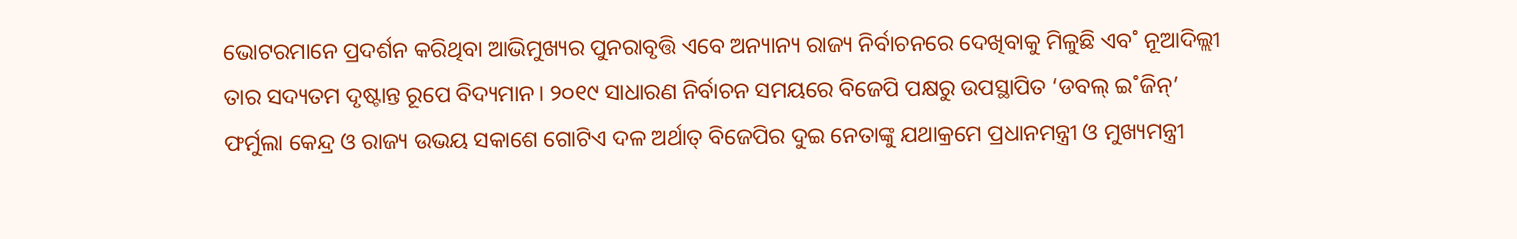ଭୋଟରମାନେ ପ୍ରଦର୍ଶନ କରିଥିବା ଆଭିମୁଖ୍ୟର ପୁନରାବୃତ୍ତି ଏବେ ଅନ୍ୟାନ୍ୟ ରାଜ୍ୟ ନିର୍ବାଚନରେ ଦେଖିବାକୁ ମିଳୁଛି ଏବ˚ ନୂଆଦିଲ୍ଲୀ ତାର ସଦ୍ୟତମ ଦୃଷ୍ଟାନ୍ତ ରୂପେ ବିଦ୍ୟମାନ। ୨୦୧୯ ସାଧାରଣ ନିର୍ବାଚନ ସମୟରେ ବିଜେପି ପକ୍ଷରୁ ଉପସ୍ଥାପିତ ‘ଡବଲ୍ ଇ˚ଜିନ୍’ ଫର୍ମୁଲା କେନ୍ଦ୍ର ଓ ରାଜ୍ୟ ଉଭୟ ସକାଶେ ଗୋଟିଏ ଦଳ ଅର୍ଥାତ୍ ବିଜେପିର ଦୁଇ ନେତାଙ୍କୁ ଯଥାକ୍ରମେ ପ୍ରଧାନମନ୍ତ୍ରୀ ଓ ମୁଖ୍ୟମନ୍ତ୍ରୀ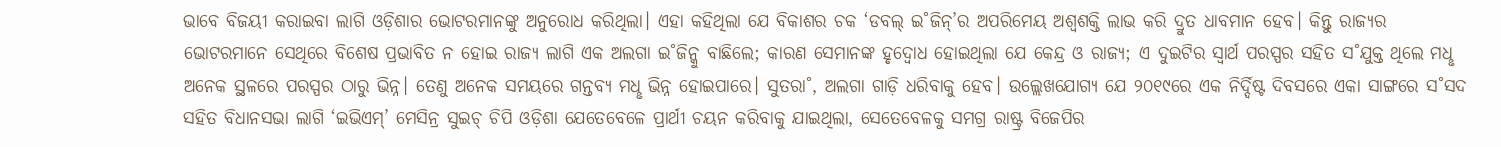ଭାବେ ବିଜୟୀ କରାଇବା ଲାଗି ଓଡ଼ିଶାର ଭୋଟରମାନଙ୍କୁ ଅନୁରୋଧ କରିଥିଲା। ଏହା କହିଥିଲା ଯେ ବିକାଶର ଚକ ‘ଡବଲ୍ ଇ˚ଜିନ୍’ର ଅପରିମେୟ ଅଶ୍ବଶକ୍ତି ଲାଭ କରି ଦ୍ରୁତ ଧାବମାନ ହେବ। କିନ୍ତୁ ରାଜ୍ୟର ଭୋଟରମାନେ ସେଥିରେ ବିଶେଷ ପ୍ରଭାବିତ ନ ହୋଇ ରାଜ୍ୟ ଲାଗି ଏକ ଅଲଗା ଇ˚ଜିନ୍କୁ ବାଛିଲେ; କାରଣ ସେମାନଙ୍କ ହୃଦ୍ବୋଧ ହୋଇଥିଲା ଯେ କେନ୍ଦ୍ର ଓ ରାଜ୍ୟ; ଏ ଦୁଇଟିର ସ୍ବାର୍ଥ ପରସ୍ପର ସହିତ ସ˚ଯୁକ୍ତ ଥିଲେ ମଧୢ ଅନେକ ସ୍ଥଳରେ ପରସ୍ପର ଠାରୁ ଭିନ୍ନ। ତେଣୁ ଅନେକ ସମୟରେ ଗନ୍ତବ୍ୟ ମଧୢ ଭିନ୍ନ ହୋଇପାରେ। ସୁତରା˚, ଅଲଗା ଗାଡ଼ି ଧରିବାକୁ ହେବ। ଉଲ୍ଲେଖଯୋଗ୍ୟ ଯେ ୨୦୧୯ରେ ଏକ ନିର୍ଦ୍ଦିଷ୍ଟ ଦିବସରେ ଏକା ସାଙ୍ଗରେ ସ˚ସଦ ସହିତ ବିଧାନସଭା ଲାଗି ‘ଇଭିଏମ୍’ ମେସିନ୍ର ସୁଇଚ୍ ଚିପି ଓଡ଼ିଶା ଯେତେବେଳେ ପ୍ରାର୍ଥୀ ଚୟନ କରିବାକୁ ଯାଇଥିଲା, ସେତେବେଳକୁ ସମଗ୍ର ରାଷ୍ଟ୍ର ବିଜେପିର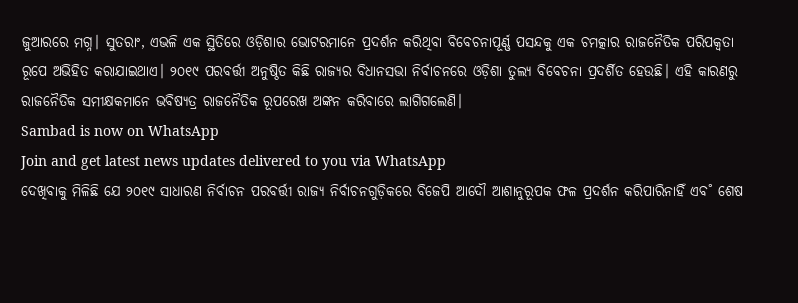ଜୁଆରରେ ମଗ୍ନ। ସୁତରାଂ, ଏଭଳି ଏକ ସ୍ଥିତିରେ ଓଡ଼ିଶାର ଭୋଟରମାନେ ପ୍ରଦର୍ଶନ କରିଥିବା ବିବେଚନାପୂର୍ଣ୍ଣ ପସନ୍ଦକୁ ଏକ ଚମତ୍କାର ରାଜନୈତିକ ପରିପକ୍ବତା ରୂପେ ଅଭିହିତ କରାଯାଇଥାଏ। ୨୦୧୯ ପରବର୍ତ୍ତୀ ଅନୁଷ୍ଠିତ କିଛି ରାଜ୍ୟର ବିଧାନସଭା ନିର୍ବାଚନରେ ଓଡ଼ିଶା ତୁଲ୍ୟ ବିବେଚନା ପ୍ରଦର୍ଶିତ ହେଉଛି। ଏହି କାରଣରୁ ରାଜନୈତିକ ସମୀକ୍ଷକମାନେ ଭବିଷ୍ୟତ୍ର ରାଜନୈତିକ ରୂପରେଖ ଅଙ୍କନ କରିବାରେ ଲାଗିଗଲେଣି।
Sambad is now on WhatsApp
Join and get latest news updates delivered to you via WhatsApp
ଦେଖିବାକୁ ମିଳିଛି ଯେ ୨୦୧୯ ସାଧାରଣ ନିର୍ବାଚନ ପରବର୍ତ୍ତୀ ରାଜ୍ୟ ନିର୍ବାଚନଗୁଡ଼ିକରେ ବିଜେପି ଆଦୌ ଆଶାନୁରୂପକ ଫଳ ପ୍ରଦର୍ଶନ କରିପାରିନାହିଁ ଏବ˚ ଶେଷ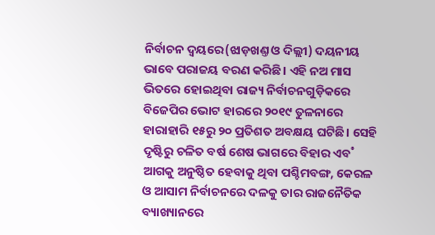ନିର୍ବାଚନ ଦ୍ବୟରେ(ଝାଡ଼ଖଣ୍ତ ଓ ଦିଲ୍ଲୀ) ଦୟନୀୟ ଭାବେ ପରାଜୟ ବରଣ କରିଛି। ଏହି ନଅ ମାସ ଭିତରେ ହୋଇଥିବା ରାଜ୍ୟ ନିର୍ବାଚନଗୁଡ଼ିକରେ ବିଜେପିର ଭୋଟ ହାରରେ ୨୦୧୯ ତୁଳନାରେ ହାରାହାରି ୧୫ରୁ ୨୦ ପ୍ରତିଶତ ଅବକ୍ଷୟ ଘଟିଛି। ସେହି ଦୃଷ୍ଟିରୁ ଚଳିତ ବର୍ଷ ଶେଷ ଭାଗରେ ବିହାର ଏବ˚ ଆଗକୁ ଅନୁଷ୍ଠିତ ହେବାକୁ ଥିବା ପଶ୍ଚିମବଙ୍ଗ, କେରଳ ଓ ଆସାମ ନିର୍ବାଚନରେ ଦଳକୁ ତାର ରାଜନୈତିକ ବ୍ୟାଖ୍ୟାନରେ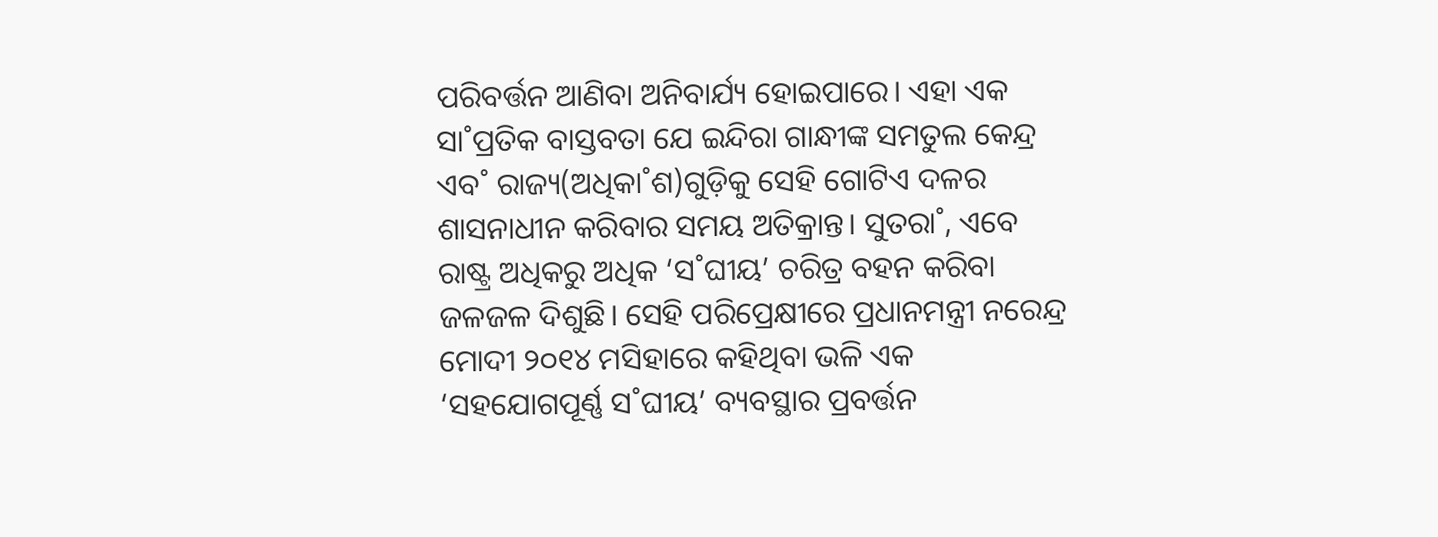ପରିବର୍ତ୍ତନ ଆଣିବା ଅନିବାର୍ଯ୍ୟ ହୋଇପାରେ। ଏହା ଏକ ସା˚ପ୍ରତିକ ବାସ୍ତବତା ଯେ ଇନ୍ଦିରା ଗାନ୍ଧୀଙ୍କ ସମତୁଲ କେନ୍ଦ୍ର ଏବ˚ ରାଜ୍ୟ(ଅଧିକା˚ଶ)ଗୁଡ଼ିକୁ ସେହି ଗୋଟିଏ ଦଳର ଶାସନାଧୀନ କରିବାର ସମୟ ଅତିକ୍ରାନ୍ତ। ସୁତରା˚, ଏବେ ରାଷ୍ଟ୍ର ଅଧିକରୁ ଅଧିକ ‘ସ˚ଘୀୟ’ ଚରିତ୍ର ବହନ କରିବା ଜଳଜଳ ଦିଶୁଛି। ସେହି ପରିପ୍ରେକ୍ଷୀରେ ପ୍ରଧାନମନ୍ତ୍ରୀ ନରେନ୍ଦ୍ର ମୋଦୀ ୨୦୧୪ ମସିହାରେ କହିଥିବା ଭଳି ଏକ ‘ସହଯୋଗପୂର୍ଣ୍ଣ ସ˚ଘୀୟ’ ବ୍ୟବସ୍ଥାର ପ୍ରବର୍ତ୍ତନ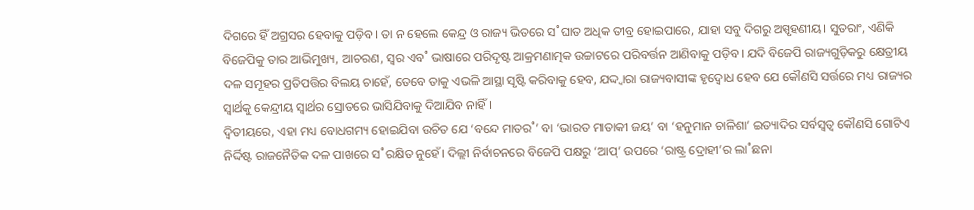ଦିଗରେ ହିଁ ଅଗ୍ରସର ହେବାକୁ ପଡ଼ିବ। ତା ନ ହେଲେ କେନ୍ଦ୍ର ଓ ରାଜ୍ୟ ଭିତରେ ସ˚ଘାତ ଅଧିକ ତୀବ୍ର ହୋଇପାରେ, ଯାହା ସବୁ ଦିଗରୁ ଅସ୍ପୃହଣୀୟ। ସୁତରାଂ, ଏଣିକି ବିଜେପିକୁ ତାର ଆଭିମୁଖ୍ୟ, ଆଚରଣ, ସ୍ବର ଏବ˚ ଭାଷାରେ ପରିଦୃଷ୍ଟ ଆକ୍ରମଣାତ୍ମକ ଉଚ୍ଚାଟରେ ପରିବର୍ତ୍ତନ ଆଣିବାକୁ ପଡ଼ିବ। ଯଦି ବିଜେପି ରାଜ୍ୟଗୁଡ଼ିକରୁ କ୍ଷେତ୍ରୀୟ ଦଳ ସମୂହର ପ୍ରତିପତ୍ତିର ବିଲୟ ଚାହେଁ, ତେବେ ତାକୁ ଏଭଳି ଆସ୍ଥା ସୃଷ୍ଟି କରିବାକୁ ହେବ, ଯଦ୍ଦ୍ବାରା ରାଜ୍ୟବାସୀଙ୍କ ହୃଦ୍ବୋଧ ହେବ ଯେ କୌଣସି ସର୍ତ୍ତରେ ମଧ୍ୟ ରାଜ୍ୟର ସ୍ବାର୍ଥକୁ କେନ୍ଦ୍ରୀୟ ସ୍ବାର୍ଥର ସ୍ରୋତରେ ଭାସିଯିବାକୁ ଦିଆଯିବ ନାହିଁ।
ଦ୍ବିତୀୟରେ, ଏହା ମଧ୍ୟ ବୋଧଗମ୍ୟ ହୋଇଯିବା ଉଚିତ ଯେ ‘ବନ୍ଦେ ମାତର˚’ ବା ‘ଭାରତ ମାତାକୀ ଜୟ’ ବା ‘ହନୁମାନ ଚାଳିଶା’ ଇତ୍ୟାଦିର ସର୍ବସ୍ବତ୍ବ କୌଣସି ଗୋଟିଏ ନିର୍ଦ୍ଦିଷ୍ଟ ରାଜନୈତିକ ଦଳ ପାଖରେ ସ˚ରକ୍ଷିତ ନୁହେଁ। ଦିଲ୍ଲୀ ନିର୍ବାଚନରେ ବିଜେପି ପକ୍ଷରୁ ‘ଆପ୍’ ଉପରେ ‘ରାଷ୍ଟ୍ର ଦ୍ରୋହୀ’ର ଲା˚ଛନା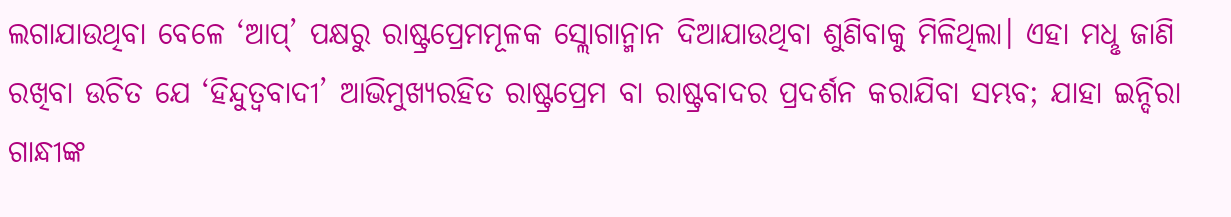ଲଗାଯାଉଥିବା ବେଳେ ‘ଆପ୍’ ପକ୍ଷରୁ ରାଷ୍ଟ୍ରପ୍ରେମମୂଳକ ସ୍ଲୋଗାନ୍ମାନ ଦିଆଯାଉଥିବା ଶୁଣିବାକୁ ମିଳିଥିଲା। ଏହା ମଧୢ ଜାଣି ରଖିବା ଉଚିତ ଯେ ‘ହିନ୍ଦୁତ୍ବବାଦୀ’ ଆଭିମୁଖ୍ୟରହିତ ରାଷ୍ଟ୍ରପ୍ରେମ ବା ରାଷ୍ଟ୍ରବାଦର ପ୍ରଦର୍ଶନ କରାଯିବା ସମ୍ଭବ; ଯାହା ଇନ୍ଦିରା ଗାନ୍ଧୀଙ୍କ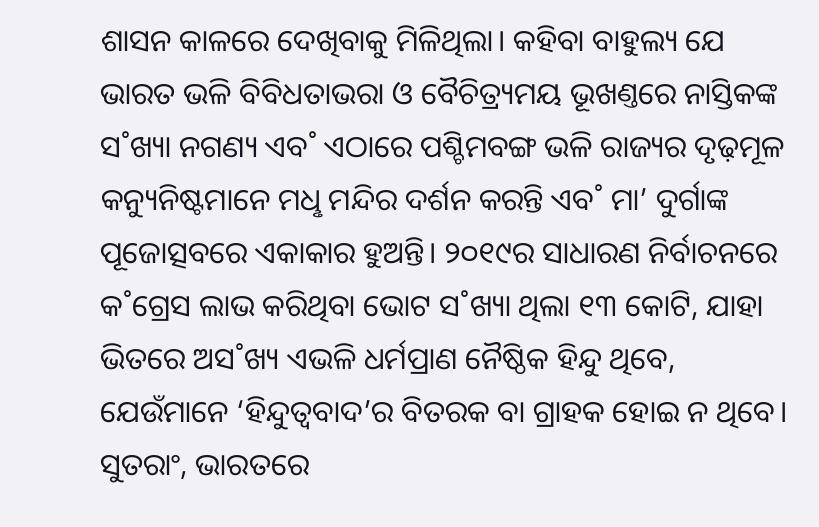ଶାସନ କାଳରେ ଦେଖିବାକୁ ମିଳିଥିଲା। କହିବା ବାହୁଲ୍ୟ ଯେ ଭାରତ ଭଳି ବିବିଧତାଭରା ଓ ବୈଚିତ୍ର୍ୟମୟ ଭୂଖଣ୍ତରେ ନାସ୍ତିକଙ୍କ ସ˚ଖ୍ୟା ନଗଣ୍ୟ ଏବ˚ ଏଠାରେ ପଶ୍ଚିମବଙ୍ଗ ଭଳି ରାଜ୍ୟର ଦୃଢ଼ମୂଳ କନ୍ୟୁନିଷ୍ଟମାନେ ମଧୢ ମନ୍ଦିର ଦର୍ଶନ କରନ୍ତି ଏବ˚ ମା’ ଦୁର୍ଗାଙ୍କ ପୂଜୋତ୍ସବରେ ଏକାକାର ହୁଅନ୍ତି। ୨୦୧୯ର ସାଧାରଣ ନିର୍ବାଚନରେ କ˚ଗ୍ରେସ ଲାଭ କରିଥିବା ଭୋଟ ସ˚ଖ୍ୟା ଥିଲା ୧୩ କୋଟି, ଯାହା ଭିତରେ ଅସ˚ଖ୍ୟ ଏଭଳି ଧର୍ମପ୍ରାଣ ନୈଷ୍ଠିକ ହିନ୍ଦୁ ଥିବେ, ଯେଉଁମାନେ ‘ହିନ୍ଦୁତ୍ବବାଦ’ର ବିତରକ ବା ଗ୍ରାହକ ହୋଇ ନ ଥିବେ। ସୁତରାଂ, ଭାରତରେ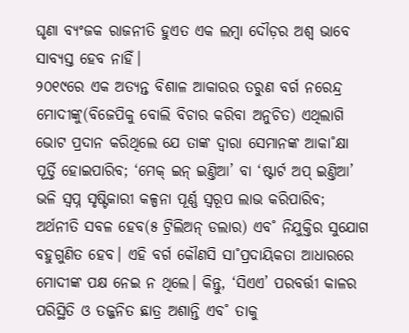ଘୃଣା ବ୍ୟଂଜକ ରାଜନୀତି ହୁଏତ ଏକ ଲମ୍ବା ଦୌଡ଼ର ଅଶ୍ବ ଭାବେ ସାବ୍ୟସ୍ତ ହେବ ନାହିଁ।
୨୦୧୯ରେ ଏକ ଅତ୍ୟନ୍ତ ବିଶାଳ ଆକାରର ତରୁଣ ବର୍ଗ ନରେନ୍ଦ୍ର ମୋଦୀଙ୍କୁ(ବିଜେପିକୁ ବୋଲି ବିଚାର କରିବା ଅନୁଚିତ) ଏଥିଲାଗି ଭୋଟ ପ୍ରଦାନ କରିଥିଲେ ଯେ ତାଙ୍କ ଦ୍ବାରା ସେମାନଙ୍କ ଆକା˚କ୍ଷା ପୂର୍ତ୍ତି ହୋଇପାରିବ; ‘ମେକ୍ ଇନ୍ ଇଣ୍ତିଆ’ ବା ‘ଷ୍ଟାର୍ଟ ଅପ୍ ଇଣ୍ତିଆ’ ଭଳି ସ୍ବପ୍ନ ସୃଷ୍ଟିକାରୀ କଳ୍ପନା ପୂର୍ଣ୍ଣ ସ୍ବରୂପ ଲାଭ କରିପାରିବ; ଅର୍ଥନୀତି ସବଳ ହେବ(୫ ଟ୍ରିଲିଅନ୍ ଡଲାର) ଏବ˚ ନିଯୁକ୍ତିର ସୁଯୋଗ ବହୁଗୁଣିତ ହେବ। ଏହି ବର୍ଗ କୌଣସି ସା˚ପ୍ରଦାୟିକତା ଆଧାରରେ ମୋଦୀଙ୍କ ପକ୍ଷ ନେଇ ନ ଥିଲେ। କିନ୍ତୁ, ‘ସିଏଏ’ ପରବର୍ତ୍ତୀ କାଳର ପରିସ୍ଥିତି ଓ ତଜ୍ଜନିତ ଛାତ୍ର ଅଶାନ୍ତି ଏବ˚ ତାକୁ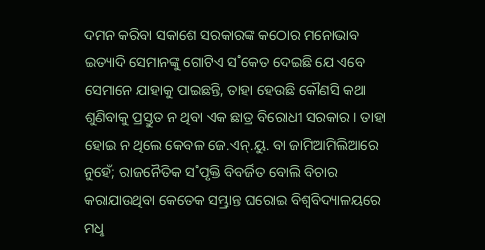ଦମନ କରିବା ସକାଶେ ସରକାରଙ୍କ କଠୋର ମନୋଭାବ ଇତ୍ୟାଦି ସେମାନଙ୍କୁ ଗୋଟିଏ ସ˚କେତ ଦେଇଛି ଯେ ଏବେ ସେମାନେ ଯାହାକୁ ପାଇଛନ୍ତି, ତାହା ହେଉଛି କୌଣସି କଥା ଶୁଣିବାକୁ ପ୍ରସ୍ତୁତ ନ ଥିବା ଏକ ଛାତ୍ର ବିରୋଧୀ ସରକାର। ତାହା ହୋଇ ନ ଥିଲେ କେବଳ ଜେ.ଏନ୍.ୟୁ. ବା ଜାମିଆମିଲିଆରେ ନୁହେଁ; ରାଜନୈତିକ ସ˚ପୃକ୍ତି ବିବର୍ଜିତ ବୋଲି ବିଚାର କରାଯାଉଥିବା କେତେକ ସମ୍ଭ୍ରାନ୍ତ ଘରୋଇ ବିଶ୍ବବିଦ୍ୟାଳୟରେ ମଧୢ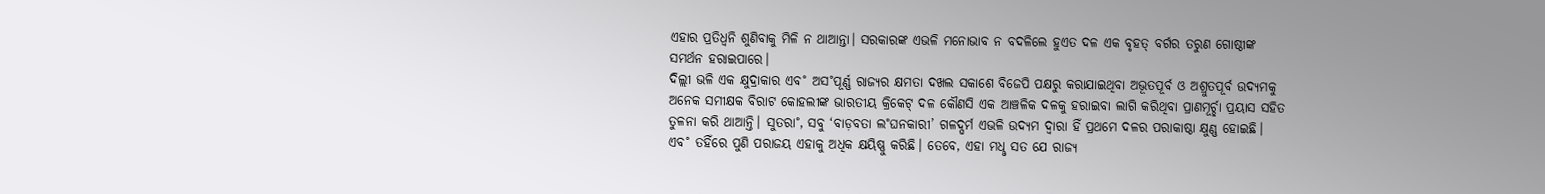ଏହାର ପ୍ରତିଧ୍ବନି ଶୁଣିବାକୁ ମିଳି ନ ଥାଆନ୍ତା। ସରକାରଙ୍କ ଏଭଳି ମନୋଭାବ ନ ବଦଳିଲେ ହୁଏତ ଦଳ ଏକ ବୃହତ୍ ବର୍ଗର ତରୁଣ ଗୋଷ୍ଠୀଙ୍କ ସମର୍ଥନ ହରାଇପାରେ।
ଦିଲ୍ଲୀ ଭଳି ଏକ କ୍ଷୁଦ୍ରାକାର ଏବ˚ ଅସ˚ପୂର୍ଣ୍ଣ ରାଜ୍ୟର କ୍ଷମତା ଦଖଲ ସକାଶେ ବିଜେପି ପକ୍ଷରୁ କରାଯାଇଥିବା ଅଭୂତପୂର୍ବ ଓ ଅଶ୍ରୁତପୂର୍ବ ଉଦ୍ୟମକୁ ଅନେକ ସମୀକ୍ଷକ ବିରାଟ କୋହଲୀଙ୍କ ଭାରତୀୟ କ୍ରିକେଟ୍ ଦଳ କୌଣସି ଏକ ଆଞ୍ଚଳିକ ଦଳକୁ ହରାଇବା ଲାଗି କରିଥିବା ପ୍ରାଣମୂର୍ଚ୍ଛା ପ୍ରୟାସ ସହିତ ତୁଳନା କରି ଥାଆନ୍ତି। ସୁତରା˚, ସବୁ ‘ବାଡ଼ବତା ଲ˚ଘନକାରୀ’ ଗଳଦ୍ଘର୍ମ ଏଭଳି ଉଦ୍ୟମ ଦ୍ବାରା ହିଁ ପ୍ରଥମେ ଦଳର ପରାକାଷ୍ଠା କ୍ଷୁଣ୍ଣ ହୋଇଛି। ଏବ˚ ତହିଁରେ ପୁଣି ପରାଜୟ ଏହାକୁ ଅଧିକ କ୍ଷୟିଷ୍ଣୁ କରିଛି। ତେବେ, ଏହା ମଧୢ ସତ ଯେ ରାଜ୍ୟ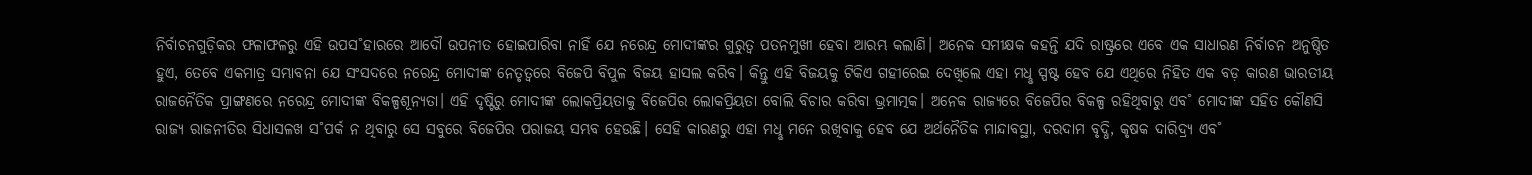ନିର୍ବାଚନଗୁଡ଼ିକର ଫଳାଫଳରୁ ଏହି ଉପସ˚ହାରରେ ଆଦୌ ଉପନୀତ ହୋଇପାରିବା ନାହିଁ ଯେ ନରେନ୍ଦ୍ର ମୋଦୀଙ୍କର ଗୁରୁତ୍ବ ପତନମୁଖୀ ହେବା ଆରମ୍ଭ କଲାଣି। ଅନେକ ସମୀକ୍ଷକ କହନ୍ତି ଯଦି ରାଷ୍ଟ୍ରରେ ଏବେ ଏକ ସାଧାରଣ ନିର୍ବାଚନ ଅନୁଷ୍ଠିତ ହୁଏ, ତେବେ ଏକମାତ୍ର ସମ୍ଭାବନା ଯେ ସଂସଦରେ ନରେନ୍ଦ୍ର ମୋଦୀଙ୍କ ନେତୃତ୍ବରେ ବିଜେପି ବିପୁଳ ବିଜୟ ହାସଲ କରିବ। କିନ୍ତୁ ଏହି ବିଜୟକୁ ଟିକିଏ ଗହୀରେଇ ଦେଖିଲେ ଏହା ମଧୢ ସ୍ପଷ୍ଟ ହେବ ଯେ ଏଥିରେ ନିହିତ ଏକ ବଡ଼ କାରଣ ଭାରତୀୟ ରାଜନୈତିକ ପ୍ରାଙ୍ଗଣରେ ନରେନ୍ଦ୍ର ମୋଦୀଙ୍କ ବିକଳ୍ପଶୂନ୍ୟତା। ଏହି ଦୃଷ୍ଟିରୁ ମୋଦୀଙ୍କ ଲୋକପ୍ରିୟତାକୁ ବିଜେପିର ଲୋକପ୍ରିୟତା ବୋଲି ବିଚାର କରିବା ଭ୍ରମାତ୍ମକ। ଅନେକ ରାଜ୍ୟରେ ବିଜେପିର ବିକଳ୍ପ ରହିଥିବାରୁ ଏବ˚ ମୋଦୀଙ୍କ ସହିତ କୌଣସି ରାଜ୍ୟ ରାଜନୀତିର ସିଧାସଳଖ ସ˚ପର୍କ ନ ଥିବାରୁ ସେ ସବୁରେ ବିଜେପିର ପରାଜୟ ସମ୍ଭବ ହେଉଛି। ସେହି କାରଣରୁ ଏହା ମଧୢ ମନେ ରଖିବାକୁ ହେବ ଯେ ଅର୍ଥନୈତିକ ମାନ୍ଦାବସ୍ଥା, ଦରଦାମ ବୃଦ୍ଧି, କୃଷକ ଦାରିଦ୍ର୍ୟ ଏବ˚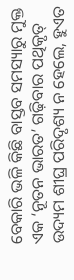ବେକାରି ଭଳି କିଛି ବାସ୍ତବ ସମସ୍ୟାରୁ ମୁକ୍ତ ଏକ ‘ନୂତନ ଭାରତ’ ଗଢ଼ିବାର ପଥିକୃତ୍ ଉଦ୍ୟମ ଶୀଘ୍ର ପରିଦୃଶ୍ୟ ନ ହେଲେ, ହୁଏତ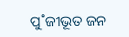ପୁ˚ଜୀଭୂତ ଜନ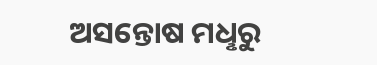ଅସନ୍ତୋଷ ମଧୢରୁ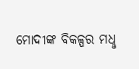ମୋଦୀଙ୍କ ବିକଳ୍ପର ମଧୢ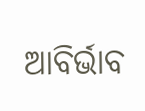ଆବିର୍ଭାବ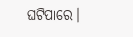ଘଟିପାରେ।